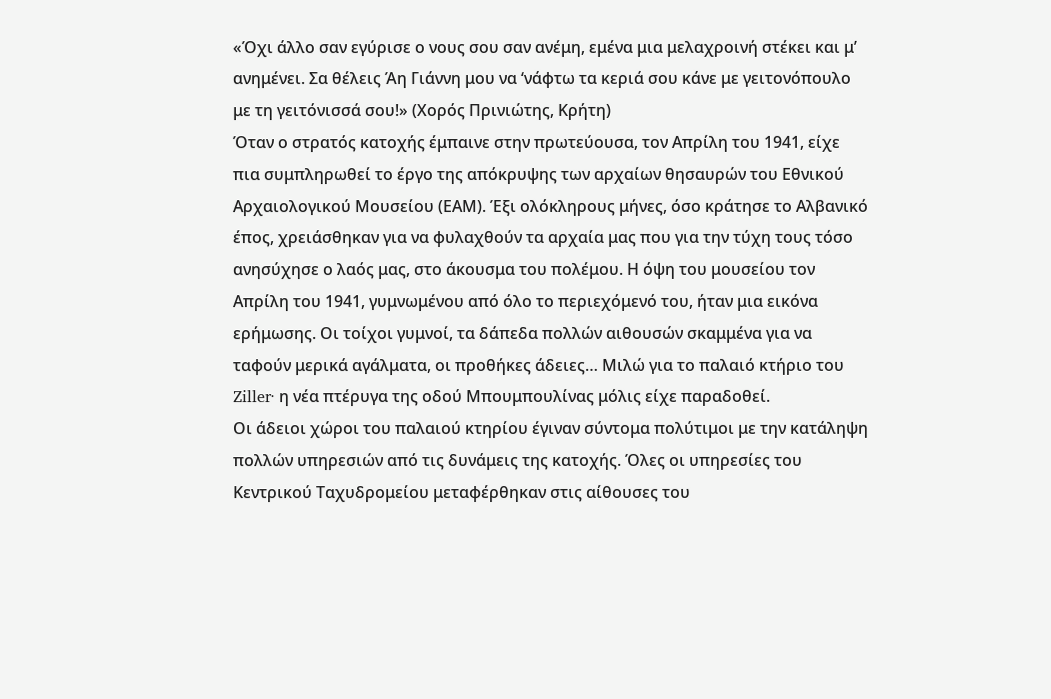«Όχι άλλο σαν εγύρισε ο νους σου σαν ανέμη, εμένα μια μελαχροινή στέκει και μ’ ανημένει. Σα θέλεις Άη Γιάννη μου να ‘νάφτω τα κεριά σου κάνε με γειτονόπουλο με τη γειτόνισσά σου!» (Χορός Πρινιώτης, Κρήτη)
Όταν ο στρατός κατοχής έμπαινε στην πρωτεύουσα, τον Απρίλη του 1941, είχε πια συμπληρωθεί το έργο της απόκρυψης των αρχαίων θησαυρών του Εθνικού Αρχαιολογικού Μουσείου (ΕΑΜ). Έξι ολόκληρους μήνες, όσο κράτησε το Αλβανικό έπος, χρειάσθηκαν για να φυλαχθούν τα αρχαία μας που για την τύχη τους τόσο ανησύχησε ο λαός μας, στο άκουσμα του πολέμου. Η όψη του μουσείου τον Απρίλη του 1941, γυμνωμένου από όλο το περιεχόμενό του, ήταν μια εικόνα ερήμωσης. Οι τοίχοι γυμνοί, τα δάπεδα πολλών αιθουσών σκαμμένα για να ταφούν μερικά αγάλματα, οι προθήκες άδειες… Μιλώ για το παλαιό κτήριο του Ziller· η νέα πτέρυγα της οδού Μπουμπουλίνας μόλις είχε παραδοθεί.
Οι άδειοι χώροι του παλαιού κτηρίου έγιναν σύντομα πολύτιμοι με την κατάληψη πολλών υπηρεσιών από τις δυνάμεις της κατοχής. Όλες οι υπηρεσίες του Κεντρικού Ταχυδρομείου μεταφέρθηκαν στις αίθουσες του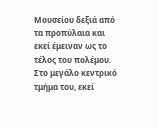Μουσείου δεξιά από τα προπύλαια και εκεί έμειναν ως το τέλος του πολέμου. Στο μεγάλο κεντρικό τμήμα του, εκεί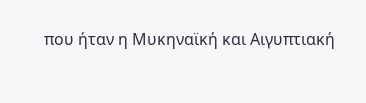που ήταν η Μυκηναϊκή και Αιγυπτιακή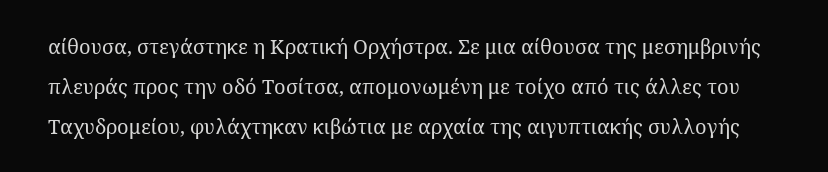αίθουσα, στεγάστηκε η Κρατική Ορχήστρα. Σε μια αίθουσα της μεσημβρινής πλευράς προς την οδό Τοσίτσα, απομονωμένη με τοίχο από τις άλλες του Ταχυδρομείου, φυλάχτηκαν κιβώτια με αρχαία της αιγυπτιακής συλλογής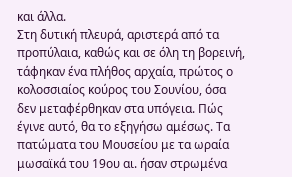και άλλα.
Στη δυτική πλευρά, αριστερά από τα προπύλαια, καθώς και σε όλη τη βορεινή, τάφηκαν ένα πλήθος αρχαία, πρώτος ο κολοσσιαίος κούρος του Σουνίου, όσα δεν μεταφέρθηκαν στα υπόγεια. Πώς έγινε αυτό, θα το εξηγήσω αμέσως. Τα πατώματα του Μουσείου με τα ωραία μωσαϊκά του 19ου αι. ήσαν στρωμένα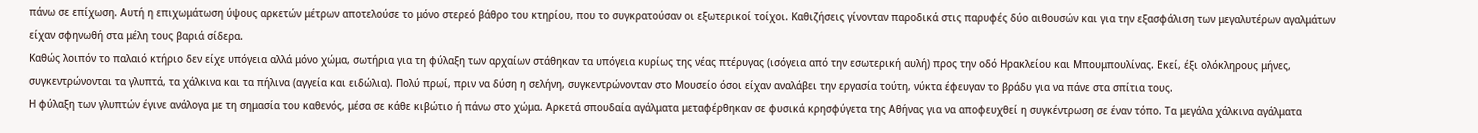πάνω σε επίχωση. Αυτή η επιχωμάτωση ύψους αρκετών μέτρων αποτελούσε το μόνο στερεό βάθρο του κτηρίου, που το συγκρατούσαν οι εξωτερικοί τοίχοι. Καθιζήσεις γίνονταν παροδικά στις παρυφές δύο αιθουσών και για την εξασφάλιση των μεγαλυτέρων αγαλμάτων είχαν σφηνωθή στα μέλη τους βαριά σίδερα.
Καθώς λοιπόν το παλαιό κτήριο δεν είχε υπόγεια αλλά μόνο χώμα, σωτήρια για τη φύλαξη των αρχαίων στάθηκαν τα υπόγεια κυρίως της νέας πτέρυγας (ισόγεια από την εσωτερική αυλή) προς την οδό Ηρακλείου και Μπουμπουλίνας. Εκεί, έξι ολόκληρους μήνες, συγκεντρώνονται τα γλυπτά, τα χάλκινα και τα πήλινα (αγγεία και ειδώλια). Πολύ πρωί, πριν να δύση η σελήνη, συγκεντρώνονταν στο Μουσείο όσοι είχαν αναλάβει την εργασία τούτη, νύκτα έφευγαν το βράδυ για να πάνε στα σπίτια τους.
Η φύλαξη των γλυπτών έγινε ανάλογα με τη σημασία του καθενός, μέσα σε κάθε κιβώτιο ή πάνω στο χώμα. Αρκετά σπουδαία αγάλματα μεταφέρθηκαν σε φυσικά κρησφύγετα της Αθήνας για να αποφευχθεί η συγκέντρωση σε έναν τόπο. Τα μεγάλα χάλκινα αγάλματα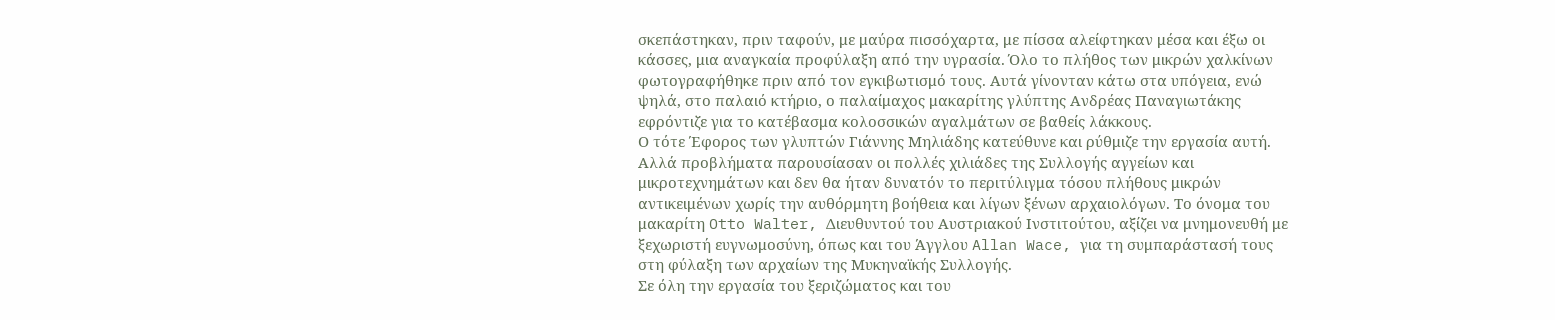σκεπάστηκαν, πριν ταφούν, με μαύρα πισσόχαρτα, με πίσσα αλείφτηκαν μέσα και έξω οι κάσσες, μια αναγκαία προφύλαξη από την υγρασία. Όλο το πλήθος των μικρών χαλκίνων φωτογραφήθηκε πριν από τον εγκιβωτισμό τους. Αυτά γίνονταν κάτω στα υπόγεια, ενώ ψηλά, στο παλαιό κτήριο, ο παλαίμαχος μακαρίτης γλύπτης Ανδρέας Παναγιωτάκης εφρόντιζε για το κατέβασμα κολοσσικών αγαλμάτων σε βαθείς λάκκους.
Ο τότε Έφορος των γλυπτών Γιάννης Μηλιάδης κατεύθυνε και ρύθμιζε την εργασία αυτή. Αλλά προβλήματα παρουσίασαν οι πολλές χιλιάδες της Συλλογής αγγείων και μικροτεχνημάτων και δεν θα ήταν δυνατόν το περιτύλιγμα τόσου πλήθους μικρών αντικειμένων χωρίς την αυθόρμητη βοήθεια και λίγων ξένων αρχαιολόγων. Το όνομα του μακαρίτη Otto Walter, Διευθυντού του Αυστριακού Ινστιτούτου, αξίζει να μνημονευθή με ξεχωριστή ευγνωμοσύνη, όπως και του Άγγλου Allan Wace, για τη συμπαράστασή τους στη φύλαξη των αρχαίων της Μυκηναϊκής Συλλογής.
Σε όλη την εργασία του ξεριζώματος και του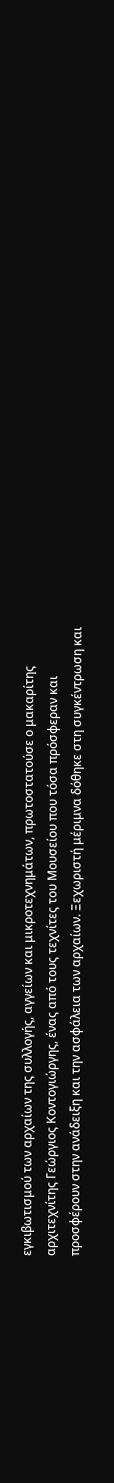εγκιβωτισμού των αρχαίων της συλλογής, αγγείων και μικροτεχνημάτων, πρωτοστατούσε ο μακαρίτης αρχιτεχνίτης Γεώργιος Κοντογιώργης, ένας από τους τεχνίτες του Μουσείου που τόσα πρόσφεραν και προσφέρουν στην ανάδειξη και την ασφάλεια των αρχαίων. Ξεχωριστή μέριμνα δόθηκε στη συγκέντρωση και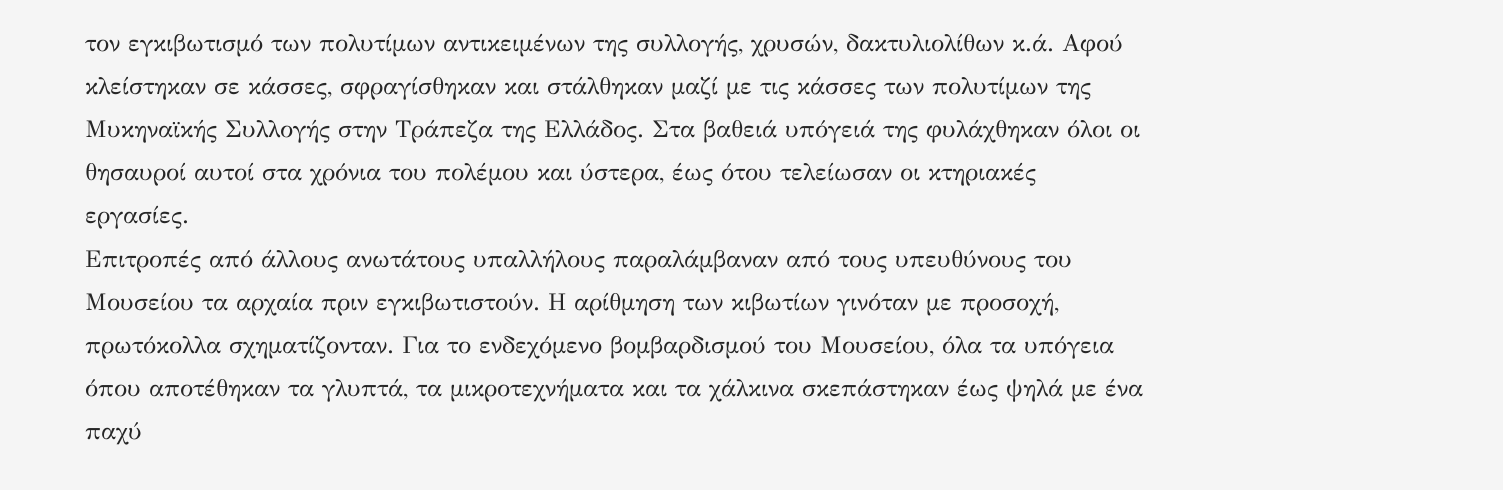τον εγκιβωτισμό των πολυτίμων αντικειμένων της συλλογής, χρυσών, δακτυλιολίθων κ.ά. Αφού κλείστηκαν σε κάσσες, σφραγίσθηκαν και στάλθηκαν μαζί με τις κάσσες των πολυτίμων της Μυκηναϊκής Συλλογής στην Τράπεζα της Ελλάδος. Στα βαθειά υπόγειά της φυλάχθηκαν όλοι οι θησαυροί αυτοί στα χρόνια του πολέμου και ύστερα, έως ότου τελείωσαν οι κτηριακές εργασίες.
Επιτροπές από άλλους ανωτάτους υπαλλήλους παραλάμβαναν από τους υπευθύνους του Μουσείου τα αρχαία πριν εγκιβωτιστούν. Η αρίθμηση των κιβωτίων γινόταν με προσοχή, πρωτόκολλα σχηματίζονταν. Για το ενδεχόμενο βομβαρδισμού του Μουσείου, όλα τα υπόγεια όπου αποτέθηκαν τα γλυπτά, τα μικροτεχνήματα και τα χάλκινα σκεπάστηκαν έως ψηλά με ένα παχύ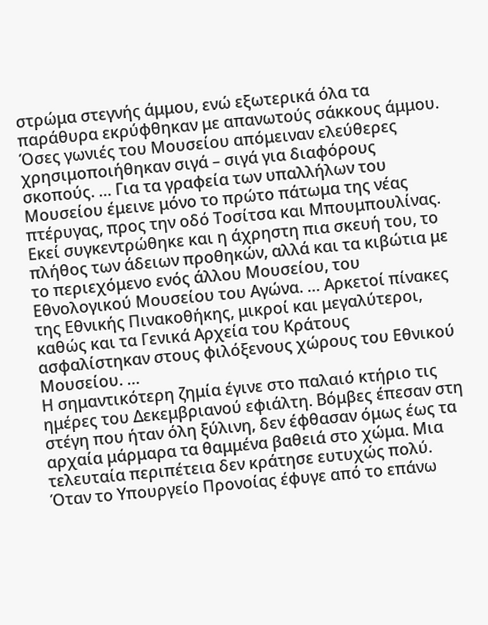στρώμα στεγνής άμμου, ενώ εξωτερικά όλα τα παράθυρα εκρύφθηκαν με απανωτούς σάκκους άμμου.
Όσες γωνιές του Μουσείου απόμειναν ελεύθερες χρησιμοποιήθηκαν σιγά – σιγά για διαφόρους σκοπούς. … Για τα γραφεία των υπαλλήλων του Μουσείου έμεινε μόνο το πρώτο πάτωμα της νέας πτέρυγας, προς την οδό Τοσίτσα και Μπουμπουλίνας. Εκεί συγκεντρώθηκε και η άχρηστη πια σκευή του, το πλήθος των άδειων προθηκών, αλλά και τα κιβώτια με το περιεχόμενο ενός άλλου Μουσείου, του Εθνολογικού Μουσείου του Αγώνα. … Αρκετοί πίνακες της Εθνικής Πινακοθήκης, μικροί και μεγαλύτεροι, καθώς και τα Γενικά Αρχεία του Κράτους ασφαλίστηκαν στους φιλόξενους χώρους του Εθνικού Μουσείου. …
Η σημαντικότερη ζημία έγινε στο παλαιό κτήριο τις ημέρες του Δεκεμβριανού εφιάλτη. Βόμβες έπεσαν στη στέγη που ήταν όλη ξύλινη, δεν έφθασαν όμως έως τα αρχαία μάρμαρα τα θαμμένα βαθειά στο χώμα. Μια τελευταία περιπέτεια δεν κράτησε ευτυχώς πολύ. Όταν το Υπουργείο Προνοίας έφυγε από το επάνω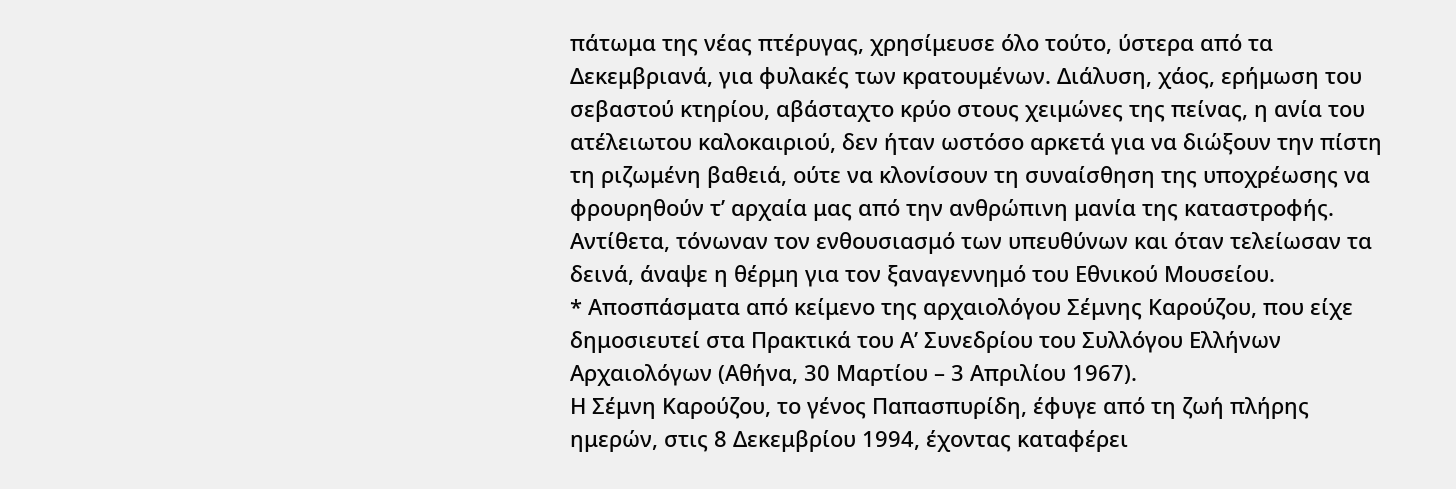πάτωμα της νέας πτέρυγας, χρησίμευσε όλο τούτο, ύστερα από τα Δεκεμβριανά, για φυλακές των κρατουμένων. Διάλυση, χάος, ερήμωση του σεβαστού κτηρίου, αβάσταχτο κρύο στους χειμώνες της πείνας, η ανία του ατέλειωτου καλοκαιριού, δεν ήταν ωστόσο αρκετά για να διώξουν την πίστη τη ριζωμένη βαθειά, ούτε να κλονίσουν τη συναίσθηση της υποχρέωσης να φρουρηθούν τ’ αρχαία μας από την ανθρώπινη μανία της καταστροφής. Αντίθετα, τόνωναν τον ενθουσιασμό των υπευθύνων και όταν τελείωσαν τα δεινά, άναψε η θέρμη για τον ξαναγεννημό του Εθνικού Μουσείου.
* Αποσπάσματα από κείμενο της αρχαιολόγου Σέμνης Καρούζου, που είχε δημοσιευτεί στα Πρακτικά του Α’ Συνεδρίου του Συλλόγου Ελλήνων Αρχαιολόγων (Αθήνα, 30 Μαρτίου – 3 Απριλίου 1967).
Η Σέμνη Καρούζου, το γένος Παπασπυρίδη, έφυγε από τη ζωή πλήρης ημερών, στις 8 Δεκεμβρίου 1994, έχοντας καταφέρει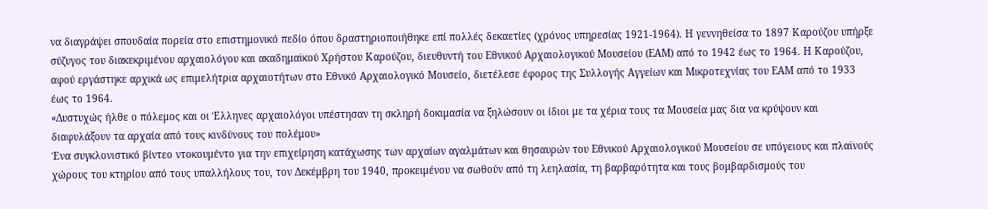να διαγράψει σπουδαία πορεία στο επιστημονικό πεδίο όπου δραστηριοποιήθηκε επί πολλές δεκαετίες (χρόνος υπηρεσίας 1921-1964). Η γεννηθείσα το 1897 Καρούζου υπήρξε σύζυγος του διακεκριμένου αρχαιολόγου και ακαδημαϊκού Χρήστου Καρούζου, διευθυντή του Εθνικού Αρχαιολογικού Μουσείου (ΕΑΜ) από το 1942 έως το 1964. Η Καρούζου, αφού εργάστηκε αρχικά ως επιμελήτρια αρχαιοτήτων στο Εθνικό Αρχαιολογικό Μουσείο, διετέλεσε έφορος της Συλλογής Αγγείων και Μικροτεχνίας του ΕΑΜ από το 1933 έως το 1964.
«Δυστυχώς ήλθε ο πόλεμος και οι Έλληνες αρχαιολόγοι υπέστησαν τη σκληρή δοκιμασία να ξηλώσουν οι ίδιοι με τα χέρια τους τα Μουσεία μας δια να κρύψουν και διαφυλάξουν τα αρχαία από τους κινδύνους του πολέμου»
Ένα συγκλονιστικό βίντεο ντοκουμέντο για την επιχείρηση κατάχωσης των αρχαίων αγαλμάτων και θησαυρών του Εθνικού Αρχαιολογικού Μουσείου σε υπόγειους και πλαϊνούς χώρους του κτηρίου από τους υπαλλήλους του, τον Δεκέμβρη του 1940, προκειμένου να σωθούν από τη λεηλασία, τη βαρβαρότητα και τους βομβαρδισμούς του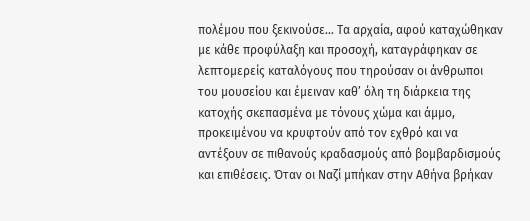πολέμου που ξεκινούσε… Τα αρχαία, αφού καταχώθηκαν με κάθε προφύλαξη και προσοχή, καταγράφηκαν σε λεπτομερείς καταλόγους που τηρούσαν οι άνθρωποι του μουσείου και έμειναν καθ’ όλη τη διάρκεια της κατοχής σκεπασμένα με τόνους χώμα και άμμο, προκειμένου να κρυφτούν από τον εχθρό και να αντέξουν σε πιθανούς κραδασμούς από βομβαρδισμούς και επιθέσεις. Όταν οι Ναζί μπήκαν στην Αθήνα βρήκαν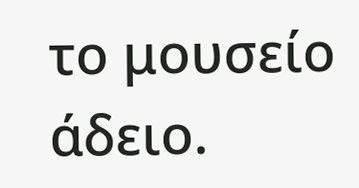το μουσείο άδειο.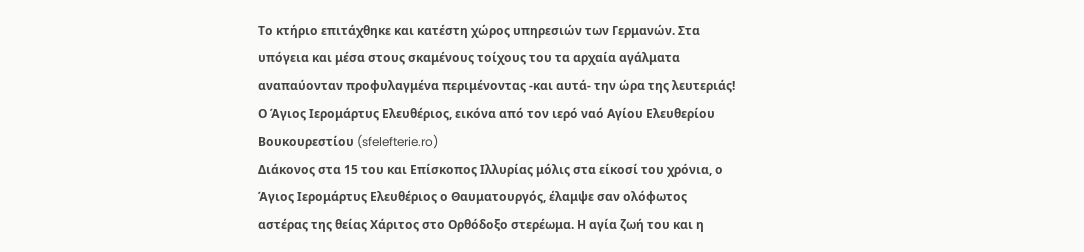Το κτήριο επιτάχθηκε και κατέστη χώρος υπηρεσιών των Γερμανών. Στα υπόγεια και μέσα στους σκαμένους τοίχους του τα αρχαία αγάλματα αναπαύονταν προφυλαγμένα περιμένοντας -και αυτά- την ώρα της λευτεριάς!
Ο Άγιος Ιερομάρτυς Ελευθέριος, εικόνα από τον ιερό ναό Αγίου Ελευθερίου Βουκουρεστίου (sfelefterie.ro)
Διάκονος στα 15 του και Επίσκοπος Ιλλυρίας μόλις στα είκοσί του χρόνια, ο Άγιος Ιερομάρτυς Ελευθέριος ο Θαυματουργός, έλαμψε σαν ολόφωτος αστέρας της θείας Χάριτος στο Ορθόδοξο στερέωμα. Η αγία ζωή του και η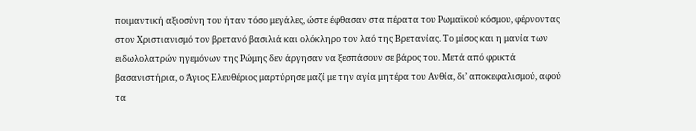ποιμαντική αξιοσύνη του ήταν τόσο μεγάλες, ώστε έφθασαν στα πέρατα του Ρωμαϊκού κόσμου, φέρνοντας στον Χριστιανισμό τον βρετανό βασιλιά και ολόκληρο τον λαό της Βρετανίας. Το μίσος και η μανία των ειδωλολατρών ηγεμόνων της Ρώμης δεν άργησαν να ξεσπάσουν σε βάρος του. Μετά από φρικτά βασανιστήρια, ο Άγιος Ελευθέριος μαρτύρησε μαζί με την αγία μητέρα του Ανθία, δι’ αποκεφαλισμού, αφού τα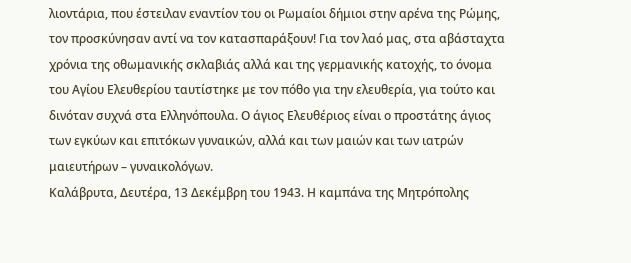λιοντάρια, που έστειλαν εναντίον του οι Ρωμαίοι δήμιοι στην αρένα της Ρώμης, τον προσκύνησαν αντί να τον κατασπαράξουν! Για τον λαό μας, στα αβάσταχτα χρόνια της οθωμανικής σκλαβιάς αλλά και της γερμανικής κατοχής, το όνομα του Αγίου Ελευθερίου ταυτίστηκε με τον πόθο για την ελευθερία, για τούτο και δινόταν συχνά στα Ελληνόπουλα. Ο άγιος Ελευθέριος είναι ο προστάτης άγιος των εγκύων και επιτόκων γυναικών, αλλά και των μαιών και των ιατρών μαιευτήρων – γυναικολόγων.
Καλάβρυτα, Δευτέρα, 13 Δεκέμβρη του 1943. Η καμπάνα της Μητρόπολης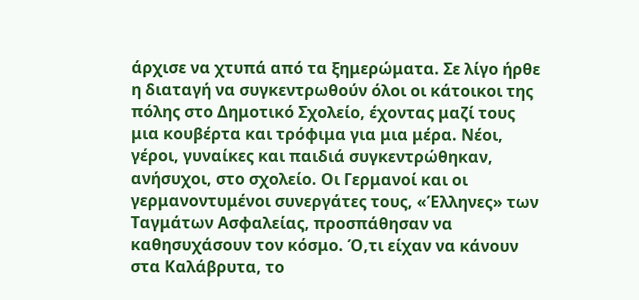άρχισε να χτυπά από τα ξημερώματα. Σε λίγο ήρθε η διαταγή να συγκεντρωθούν όλοι οι κάτοικοι της πόλης στο Δημοτικό Σχολείο, έχοντας μαζί τους μια κουβέρτα και τρόφιμα για μια μέρα. Νέοι, γέροι, γυναίκες και παιδιά συγκεντρώθηκαν, ανήσυχοι, στο σχολείο. Οι Γερμανοί και οι γερμανοντυμένοι συνεργάτες τους, «Έλληνες» των Ταγμάτων Ασφαλείας, προσπάθησαν να καθησυχάσουν τον κόσμο. Ό,τι είχαν να κάνουν στα Καλάβρυτα, το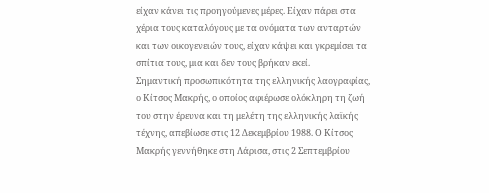είχαν κάνει τις προηγούμενες μέρες. Είχαν πάρει στα χέρια τους καταλόγους με τα ονόματα των ανταρτών και των οικογενειών τους, είχαν κάψει και γκρεμίσει τα σπίτια τους, μια και δεν τους βρήκαν εκεί.
Σημαντική προσωπικότητα της ελληνικής λαογραφίας, ο Κίτσος Μακρής, ο οποίος αφιέρωσε ολόκληρη τη ζωή του στην έρευνα και τη μελέτη της ελληνικής λαϊκής τέχνης, απεβίωσε στις 12 Δεκεμβρίου 1988. Ο Κίτσος Μακρής γεννήθηκε στη Λάρισα, στις 2 Σεπτεμβρίου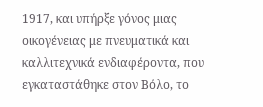1917, και υπήρξε γόνος μιας οικογένειας με πνευματικά και καλλιτεχνικά ενδιαφέροντα, που εγκαταστάθηκε στον Βόλο, το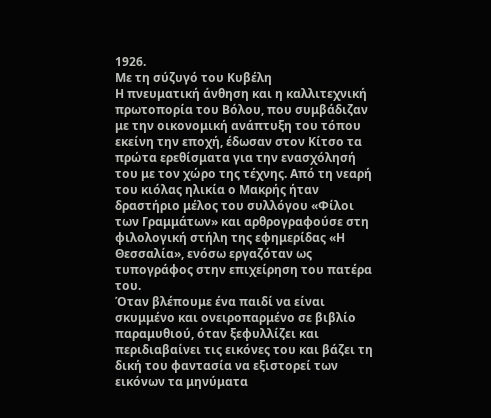1926.
Με τη σύζυγό του Κυβέλη
Η πνευματική άνθηση και η καλλιτεχνική πρωτοπορία του Βόλου, που συμβάδιζαν με την οικονομική ανάπτυξη του τόπου εκείνη την εποχή, έδωσαν στον Κίτσο τα πρώτα ερεθίσματα για την ενασχόλησή του με τον χώρο της τέχνης. Από τη νεαρή του κιόλας ηλικία ο Μακρής ήταν δραστήριο μέλος του συλλόγου «Φίλοι των Γραμμάτων» και αρθρογραφούσε στη φιλολογική στήλη της εφημερίδας «Η Θεσσαλία», ενόσω εργαζόταν ως τυπογράφος στην επιχείρηση του πατέρα του.
Όταν βλέπουμε ένα παιδί να είναι σκυμμένο και ονειροπαρμένο σε βιβλίο παραμυθιού, όταν ξεφυλλίζει και περιδιαβαίνει τις εικόνες του και βάζει τη δική του φαντασία να εξιστορεί των εικόνων τα μηνύματα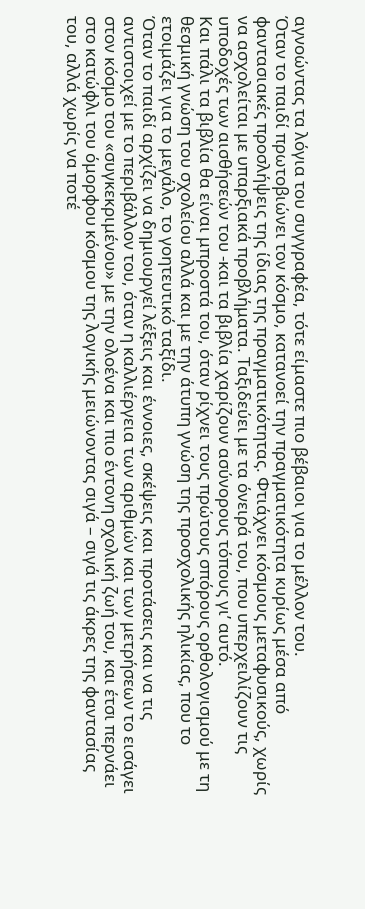αγνοώντας τα λόγια του συγγραφέα, τότε είμαστε πιο βέβαιοι για το μέλλον του.
Όταν το παιδί πρωτοβιώνει τον κόσμο, κατανοεί την πραγματικότητα κυρίως μέσα από φαντασιακές προσλήψεις της ίδιας της πραγματικότητας. Φτιάχνει κόσμους μεταφυσικούς, χωρίς να ασχολείται με υπαρξιακά προβλήματα. Ταξιδεύει με τα όνειρά του, που υπερχειλίζουν τις υποδοχές των αισθήσεών του -και τα βιβλία χαρίζουν ασύνορους τόπους γι’ αυτό.
Και πάλι τα βιβλία θα είναι μπροστά του, όταν ρίχνει τους πρώτους σπόρους ορθολογισμού με τη θεσμική γνώση του σχολείου αλλά και με την άτυπη γνώση της προσχολικής ηλικίας, που το ετοιμάζει για το μεγάλο, το γοητευτικό ταξίδι.
Όταν το παιδί αρχίζει να δημιουργεί λέξεις και έννοιες, σκέψεις και προτάσεις και να τις αντιστοιχεί με το περιβάλλον του, όταν η καλλιέργεια των αριθμών και των μετρήσεων το εισάγει στον κόσμο του «συγκεκριμένου» με την ολοένα και πιο έντονη σχολική ζωή του, και έτσι περνάει στο κατώφλι του όμορφου κόσμου της λογικής μειώνοντας σιγά – σιγά τις άκρες της φαντασίας του, αλλά χωρίς να ποτέ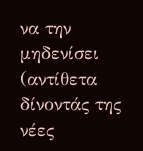να την μηδενίσει (αντίθετα δίνοντάς της νέες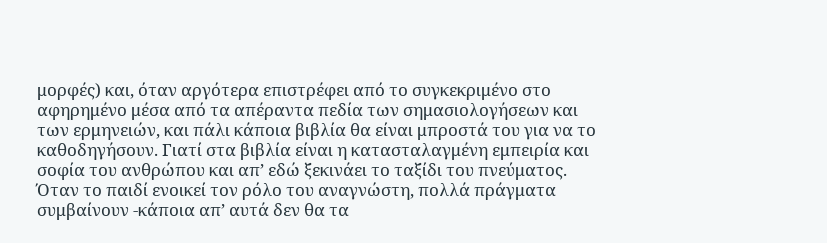μορφές) και, όταν αργότερα επιστρέφει από το συγκεκριμένο στο αφηρημένο μέσα από τα απέραντα πεδία των σημασιολογήσεων και των ερμηνειών, και πάλι κάποια βιβλία θα είναι μπροστά του για να το καθοδηγήσουν. Γιατί στα βιβλία είναι η κατασταλαγμένη εμπειρία και σοφία του ανθρώπου και απ’ εδώ ξεκινάει το ταξίδι του πνεύματος.
Όταν το παιδί ενοικεί τον ρόλο του αναγνώστη, πολλά πράγματα συμβαίνουν -κάποια απ’ αυτά δεν θα τα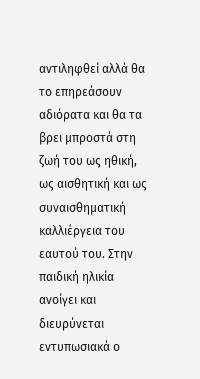αντιληφθεί αλλά θα το επηρεάσουν αδιόρατα και θα τα βρει μπροστά στη ζωή του ως ηθική, ως αισθητική και ως συναισθηματική καλλιέργεια του εαυτού του. Στην παιδική ηλικία ανοίγει και διευρύνεται εντυπωσιακά ο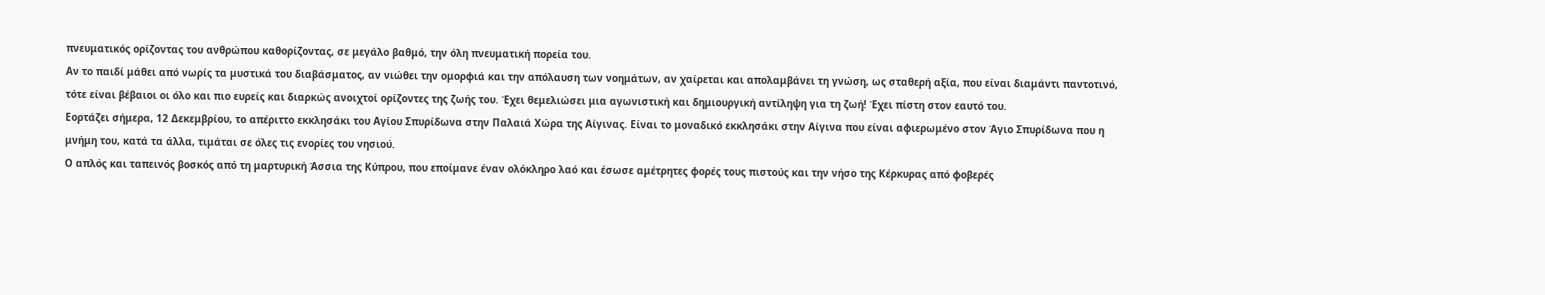πνευματικός ορίζοντας του ανθρώπου καθορίζοντας, σε μεγάλο βαθμό, την όλη πνευματική πορεία του.
Αν το παιδί μάθει από νωρίς τα μυστικά του διαβάσματος, αν νιώθει την ομορφιά και την απόλαυση των νοημάτων, αν χαίρεται και απολαμβάνει τη γνώση, ως σταθερή αξία, που είναι διαμάντι παντοτινό, τότε είναι βέβαιοι οι όλο και πιο ευρείς και διαρκώς ανοιχτοί ορίζοντες της ζωής του. Έχει θεμελιώσει μια αγωνιστική και δημιουργική αντίληψη για τη ζωή! Έχει πίστη στον εαυτό του.
Εορτάζει σήμερα, 12 Δεκεμβρίου, το απέριττο εκκλησάκι του Αγίου Σπυρίδωνα στην Παλαιά Χώρα της Αίγινας. Είναι το μοναδικό εκκλησάκι στην Αίγινα που είναι αφιερωμένο στον Άγιο Σπυρίδωνα που η μνήμη του, κατά τα άλλα, τιμάται σε όλες τις ενορίες του νησιού.
Ο απλός και ταπεινός βοσκός από τη μαρτυρική Άσσια της Κύπρου, που εποίμανε έναν ολόκληρο λαό και έσωσε αμέτρητες φορές τους πιστούς και την νήσο της Κέρκυρας από φοβερές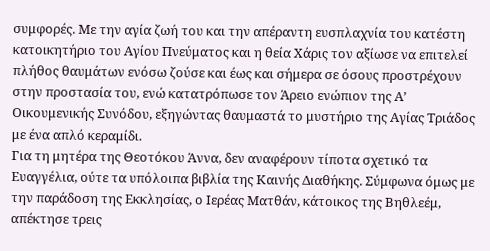συμφορές. Με την αγία ζωή του και την απέραντη ευσπλαχνία του κατέστη κατοικητήριο του Αγίου Πνεύματος και η θεία Χάρις τον αξίωσε να επιτελεί πλήθος θαυμάτων ενόσω ζούσε και έως και σήμερα σε όσους προστρέχουν στην προστασία του, ενώ κατατρόπωσε τον Άρειο ενώπιον της Α’ Οικουμενικής Συνόδου, εξηγώντας θαυμαστά το μυστήριο της Αγίας Τριάδος με ένα απλό κεραμίδι.
Για τη μητέρα της Θεοτόκου Άννα, δεν αναφέρουν τίποτα σχετικό τα Ευαγγέλια, ούτε τα υπόλοιπα βιβλία της Καινής Διαθήκης. Σύμφωνα όμως με την παράδοση της Εκκλησίας, ο Ιερέας Ματθάν, κάτοικος της Βηθλεέμ, απέκτησε τρεις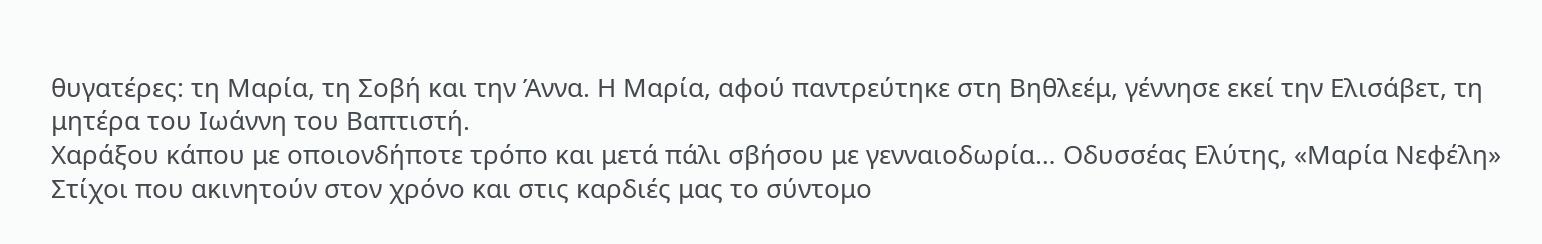θυγατέρες: τη Μαρία, τη Σοβή και την Άννα. Η Μαρία, αφού παντρεύτηκε στη Βηθλεέμ, γέννησε εκεί την Ελισάβετ, τη μητέρα του Ιωάννη του Βαπτιστή.
Χαράξου κάπου με οποιονδήποτε τρόπο και μετά πάλι σβήσου με γενναιοδωρία… Οδυσσέας Ελύτης, «Μαρία Νεφέλη»
Στίχοι που ακινητούν στον χρόνο και στις καρδιές μας το σύντομο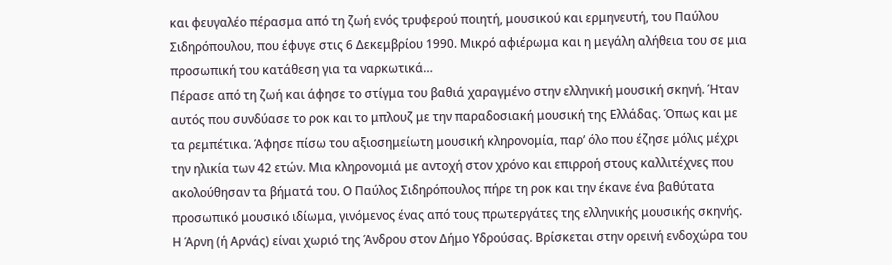και φευγαλέο πέρασμα από τη ζωή ενός τρυφερού ποιητή, μουσικού και ερμηνευτή, του Παύλου Σιδηρόπουλου, που έφυγε στις 6 Δεκεμβρίου 1990. Μικρό αφιέρωμα και η μεγάλη αλήθεια του σε μια προσωπική του κατάθεση για τα ναρκωτικά…
Πέρασε από τη ζωή και άφησε το στίγμα του βαθιά χαραγμένο στην ελληνική μουσική σκηνή. Ήταν αυτός που συνδύασε το ροκ και το μπλουζ με την παραδοσιακή μουσική της Ελλάδας. Όπως και με τα ρεμπέτικα. Άφησε πίσω του αξιοσημείωτη μουσική κληρονομία, παρ’ όλο που έζησε μόλις μέχρι την ηλικία των 42 ετών. Μια κληρονομιά με αντοχή στον χρόνο και επιρροή στους καλλιτέχνες που ακολούθησαν τα βήματά του. Ο Παύλος Σιδηρόπουλος πήρε τη ροκ και την έκανε ένα βαθύτατα προσωπικό μουσικό ιδίωμα, γινόμενος ένας από τους πρωτεργάτες της ελληνικής μουσικής σκηνής.
Η Άρνη (ή Αρνάς) είναι χωριό της Άνδρου στον Δήμο Υδρούσας. Βρίσκεται στην ορεινή ενδοχώρα του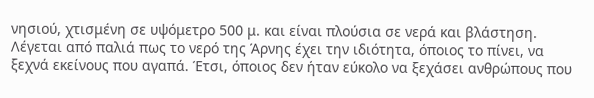νησιού, χτισμένη σε υψόμετρο 500 μ. και είναι πλούσια σε νερά και βλάστηση. Λέγεται από παλιά πως το νερό της Άρνης έχει την ιδιότητα, όποιος το πίνει, να ξεχνά εκείνους που αγαπά. Έτσι, όποιος δεν ήταν εύκολο να ξεχάσει ανθρώπους που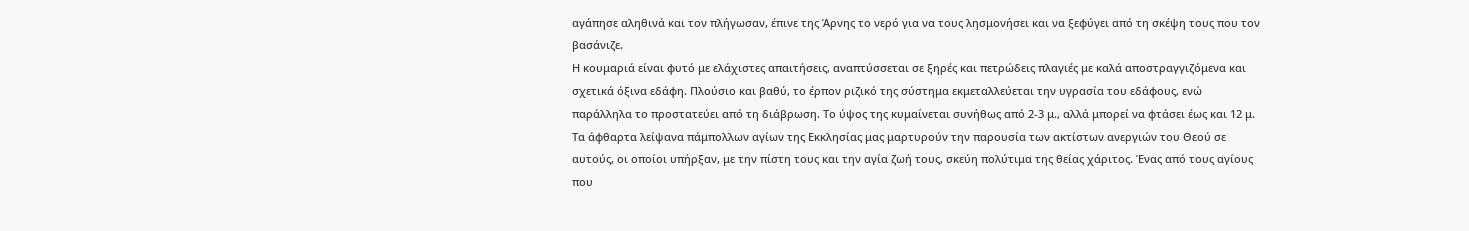αγάπησε αληθινά και τον πλήγωσαν, έπινε της Άρνης το νερό για να τους λησμονήσει και να ξεφύγει από τη σκέψη τους που τον βασάνιζε.
Η κουμαριά είναι φυτό με ελάχιστες απαιτήσεις, αναπτύσσεται σε ξηρές και πετρώδεις πλαγιές με καλά αποστραγγιζόμενα και σχετικά όξινα εδάφη. Πλούσιο και βαθύ, το έρπον ριζικό της σύστημα εκμεταλλεύεται την υγρασία του εδάφους, ενώ παράλληλα το προστατεύει από τη διάβρωση. Το ύψος της κυμαίνεται συνήθως από 2-3 μ., αλλά μπορεί να φτάσει έως και 12 μ.
Τα άφθαρτα λείψανα πάμπολλων αγίων της Εκκλησίας μας μαρτυρούν την παρουσία των ακτίστων ανεργιών του Θεού σε αυτούς, οι οποίοι υπήρξαν, με την πίστη τους και την αγία ζωή τους, σκεύη πολύτιμα της θείας χάριτος. Ένας από τους αγίους που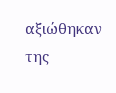αξιώθηκαν της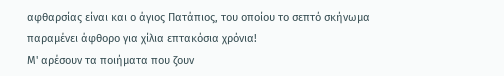αφθαρσίας είναι και ο άγιος Πατάπιος, του οποίου το σεπτό σκήνωμα παραμένει άφθορο για χίλια επτακόσια χρόνια!
Μ' αρέσουν τα ποιήματα που ζουν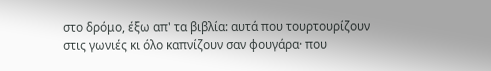στο δρόμο, έξω απ' τα βιβλία: αυτά που τουρτουρίζουν στις γωνιές κι όλο καπνίζουν σαν φουγάρα· που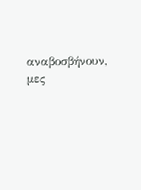αναβοσβήνουν, μες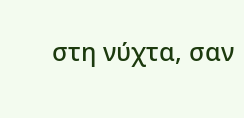στη νύχτα, σαν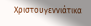Χριστουγεννιάτικα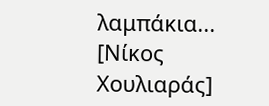λαμπάκια... [Νίκος Χουλιαράς]